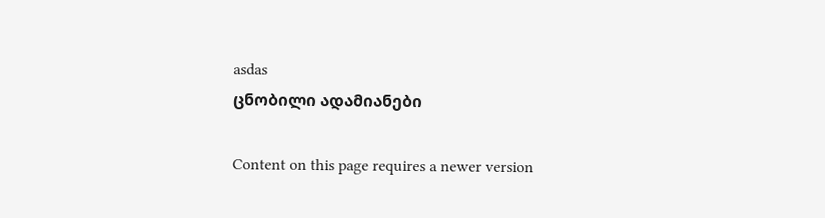asdas
ცნობილი ადამიანები

Content on this page requires a newer version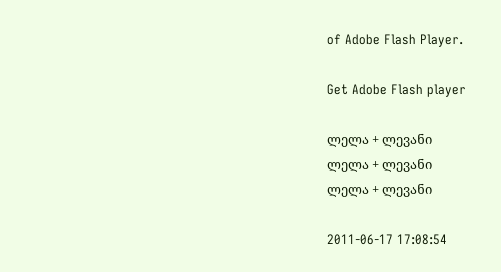of Adobe Flash Player.

Get Adobe Flash player

ლელა + ლევანი
ლელა + ლევანი
ლელა + ლევანი

2011-06-17 17:08:54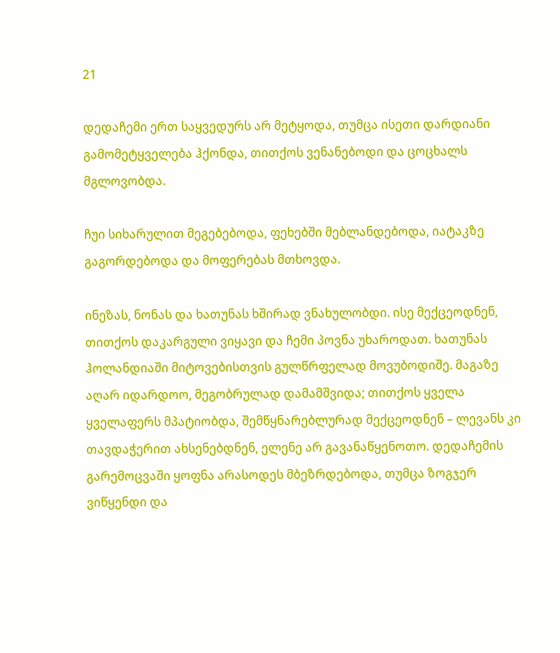21

დედაჩემი ერთ საყვედურს არ მეტყოდა, თუმცა ისეთი დარდიანი გამომეტყველება ჰქონდა, თითქოს ვენანებოდი და ცოცხალს მგლოვობდა.

ჩუი სიხარულით მეგებებოდა, ფეხებში მებლანდებოდა, იატაკზე გაგორდებოდა და მოფერებას მთხოვდა.

ინეზას, ნონას და ხათუნას ხშირად ვნახულობდი. ისე მექცეოდნენ, თითქოს დაკარგული ვიყავი და ჩემი პოვნა უხაროდათ. ხათუნას ჰოლანდიაში მიტოვებისთვის გულწრფელად მოვუბოდიშე. მაგაზე აღარ იდარდოო, მეგობრულად დამამშვიდა; თითქოს ყველა ყველაფერს მპატიობდა, შემწყნარებლურად მექცეოდნენ – ლევანს კი თავდაჭერით ახსენებდნენ, ელენე არ გავანაწყენოთო. დედაჩემის გარემოცვაში ყოფნა არასოდეს მბეზრდებოდა, თუმცა ზოგჯერ ვიწყენდი და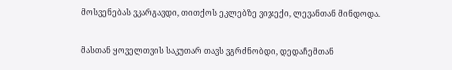მოსვენებას ვკარგავდი, თითქოს ეკლებზე ვიჯექი, ლევანთან მინდოდა.

მასთან ყოველთვის საკუთარ თავს ვგრძნობდი, დედაჩემთან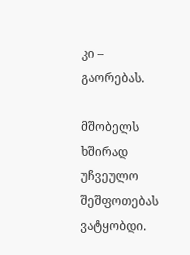კი – გაორებას.

მშობელს ხშირად უჩვეულო შეშფოთებას ვატყობდი.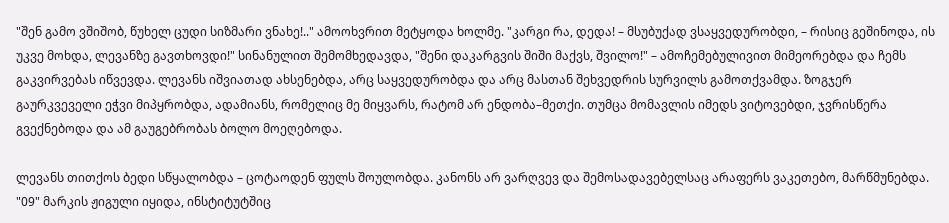"შენ გამო ვშიშობ, წუხელ ცუდი სიზმარი ვნახე!.." ამოოხვრით მეტყოდა ხოლმე. "კარგი რა, დედა! – მსუბუქად ვსაყვედურობდი, – რისიც გეშინოდა, ის უკვე მოხდა, ლევანზე გავთხოვდი!" სინანულით შემომხედავდა, "შენი დაკარგვის შიში მაქვს, შვილო!" – ამოჩემებულივით მიმეორებდა და ჩემს გაკვირვებას იწვევდა. ლევანს იშვიათად ახსენებდა, არც საყვედურობდა და არც მასთან შეხვედრის სურვილს გამოთქვამდა. ზოგჯერ გაურკვეველი ეჭვი მიპყრობდა, ადამიანს, რომელიც მე მიყვარს, რატომ არ ენდობა–მეთქი. თუმცა მომავლის იმედს ვიტოვებდი, ჯვრისწერა გვექნებოდა და ამ გაუგებრობას ბოლო მოეღებოდა.

ლევანს თითქოს ბედი სწყალობდა – ცოტაოდენ ფულს შოულობდა. კანონს არ ვარღვევ და შემოსადავებელსაც არაფერს ვაკეთებო, მარწმუნებდა. "09" მარკის ჟიგული იყიდა, ინსტიტუტშიც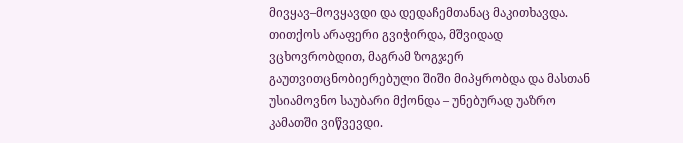მივყავ–მოვყავდი და დედაჩემთანაც მაკითხავდა. თითქოს არაფერი გვიჭირდა, მშვიდად ვცხოვრობდით, მაგრამ ზოგჯერ გაუთვითცნობიერებული შიში მიპყრობდა და მასთან უსიამოვნო საუბარი მქონდა – უნებურად უაზრო კამათში ვიწვევდი.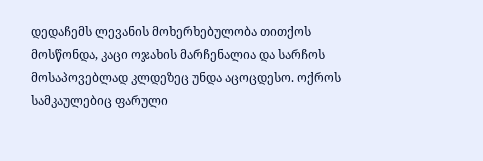დედაჩემს ლევანის მოხერხებულობა თითქოს მოსწონდა, კაცი ოჯახის მარჩენალია და სარჩოს მოსაპოვებლად კლდეზეც უნდა აცოცდესო. ოქროს სამკაულებიც ფარული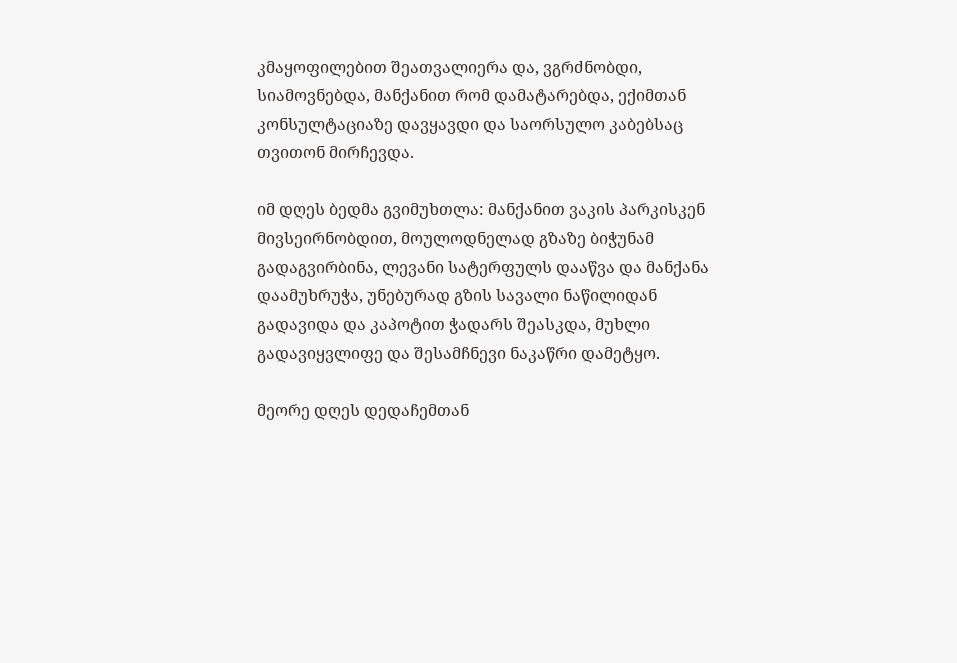კმაყოფილებით შეათვალიერა და, ვგრძნობდი, სიამოვნებდა, მანქანით რომ დამატარებდა, ექიმთან კონსულტაციაზე დავყავდი და საორსულო კაბებსაც თვითონ მირჩევდა.

იმ დღეს ბედმა გვიმუხთლა: მანქანით ვაკის პარკისკენ მივსეირნობდით, მოულოდნელად გზაზე ბიჭუნამ გადაგვირბინა, ლევანი სატერფულს დააწვა და მანქანა დაამუხრუჭა, უნებურად გზის სავალი ნაწილიდან გადავიდა და კაპოტით ჭადარს შეასკდა, მუხლი გადავიყვლიფე და შესამჩნევი ნაკაწრი დამეტყო.

მეორე დღეს დედაჩემთან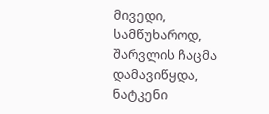მივედი, სამწუხაროდ, შარვლის ჩაცმა დამავიწყდა, ნატკენი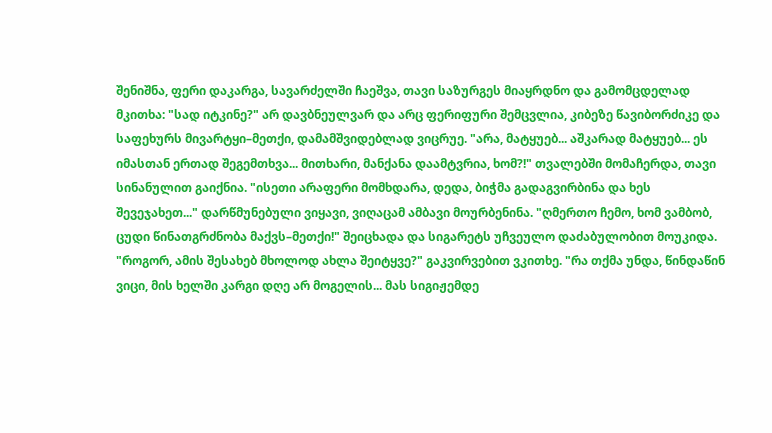შენიშნა, ფერი დაკარგა, სავარძელში ჩაეშვა, თავი საზურგეს მიაყრდნო და გამომცდელად მკითხა: "სად იტკინე?" არ დავბნეულვარ და არც ფერიფური შემცვლია, კიბეზე წავიბორძიკე და საფეხურს მივარტყი–მეთქი, დამამშვიდებლად ვიცრუე. "არა, მატყუებ... აშკარად მატყუებ... ეს იმასთან ერთად შეგემთხვა... მითხარი, მანქანა დაამტვრია, ხომ?!" თვალებში მომაჩერდა, თავი სინანულით გაიქნია. "ისეთი არაფერი მომხდარა, დედა, ბიჭმა გადაგვირბინა და ხეს შევეჯახეთ..." დარწმუნებული ვიყავი, ვიღაცამ ამბავი მოურბენინა. "ღმერთო ჩემო, ხომ ვამბობ, ცუდი წინათგრძნობა მაქვს–მეთქი!" შეიცხადა და სიგარეტს უჩვეულო დაძაბულობით მოუკიდა. "როგორ, ამის შესახებ მხოლოდ ახლა შეიტყვე?" გაკვირვებით ვკითხე. "რა თქმა უნდა, წინდაწინ ვიცი, მის ხელში კარგი დღე არ მოგელის... მას სიგიჟემდე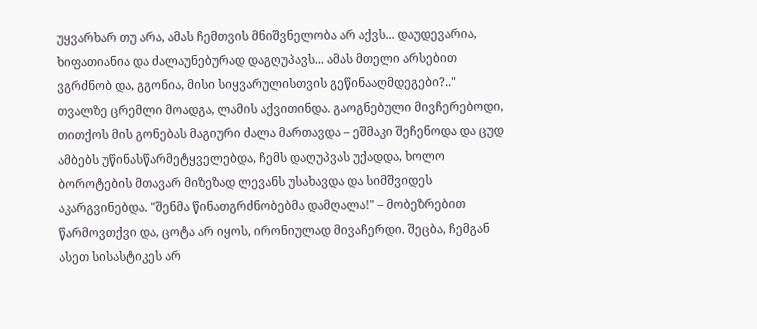უყვარხარ თუ არა, ამას ჩემთვის მნიშვნელობა არ აქვს... დაუდევარია, ხიფათიანია და ძალაუნებურად დაგღუპავს... ამას მთელი არსებით ვგრძნობ და, გგონია, მისი სიყვარულისთვის გეწინააღმდეგები?.." თვალზე ცრემლი მოადგა, ლამის აქვითინდა. გაოგნებული მივჩერებოდი, თითქოს მის გონებას მაგიური ძალა მართავდა – ეშმაკი შეჩენოდა და ცუდ ამბებს უწინასწარმეტყველებდა, ჩემს დაღუპვას უქადდა, ხოლო ბოროტების მთავარ მიზეზად ლევანს უსახავდა და სიმშვიდეს აკარგვინებდა. "შენმა წინათგრძნობებმა დამღალა!" – მობეზრებით წარმოვთქვი და, ცოტა არ იყოს, ირონიულად მივაჩერდი. შეცბა, ჩემგან ასეთ სისასტიკეს არ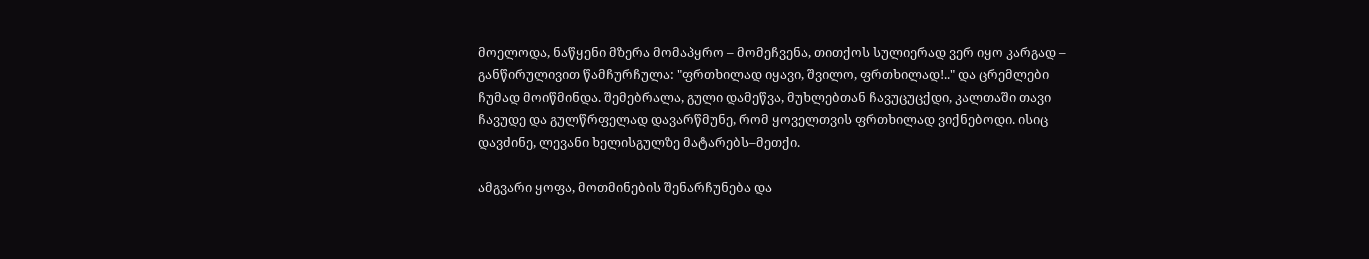მოელოდა, ნაწყენი მზერა მომაპყრო – მომეჩვენა, თითქოს სულიერად ვერ იყო კარგად – განწირულივით წამჩურჩულა: "ფრთხილად იყავი, შვილო, ფრთხილად!.." და ცრემლები ჩუმად მოიწმინდა. შემებრალა, გული დამეწვა, მუხლებთან ჩავუცუცქდი, კალთაში თავი ჩავუდე და გულწრფელად დავარწმუნე, რომ ყოველთვის ფრთხილად ვიქნებოდი. ისიც დავძინე, ლევანი ხელისგულზე მატარებს–მეთქი.

ამგვარი ყოფა, მოთმინების შენარჩუნება და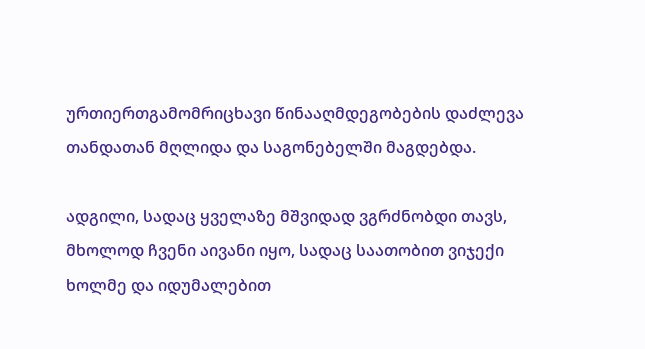ურთიერთგამომრიცხავი წინააღმდეგობების დაძლევა თანდათან მღლიდა და საგონებელში მაგდებდა.

ადგილი, სადაც ყველაზე მშვიდად ვგრძნობდი თავს, მხოლოდ ჩვენი აივანი იყო, სადაც საათობით ვიჯექი ხოლმე და იდუმალებით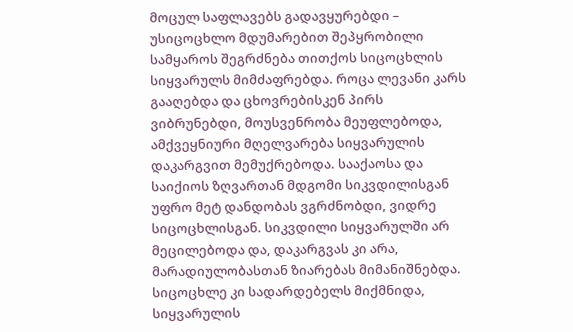მოცულ საფლავებს გადავყურებდი – უსიცოცხლო მდუმარებით შეპყრობილი სამყაროს შეგრძნება თითქოს სიცოცხლის სიყვარულს მიმძაფრებდა. როცა ლევანი კარს გააღებდა და ცხოვრებისკენ პირს ვიბრუნებდი, მოუსვენრობა მეუფლებოდა, ამქვეყნიური მღელვარება სიყვარულის დაკარგვით მემუქრებოდა. სააქაოსა და საიქიოს ზღვართან მდგომი სიკვდილისგან უფრო მეტ დანდობას ვგრძნობდი, ვიდრე სიცოცხლისგან. სიკვდილი სიყვარულში არ მეცილებოდა და, დაკარგვას კი არა, მარადიულობასთან ზიარებას მიმანიშნებდა. სიცოცხლე კი სადარდებელს მიქმნიდა, სიყვარულის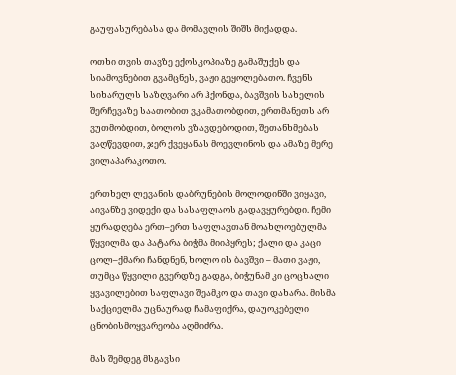გაუფასურებასა და მომავლის შიშს მიქადდა.

ოთხი თვის თავზე ექოსკოპიაზე გამაშუქეს და სიამოვნებით გვამცნეს, ვაჟი გეყოლებათო. ჩვენს სიხარულს საზღვარი არ ჰქონდა, ბავშვის სახელის შერჩევაზე საათობით ვკამათობდით, ერთმანეთს არ ვუთმობდით, ბოლოს ვზავდებოდით, შეთანხმებას ვაღწევდით, ჯერ ქვეყანას მოევლინოს და ამაზე მერე ვილაპარაკოთო.

ერთხელ ლევანის დაბრუნების მოლოდინში ვიყავი, აივანზე ვიდექი და სასაფლაოს გადავყურებდი. ჩემი ყურადღება ერთ–ერთ საფლავთან მოახლოებულმა წყვილმა და პატარა ბიჭმა მიიპყრეს; ქალი და კაცი ცოლ–ქმარი ჩანდნენ, ხოლო ის ბავშვი – მათი ვაჟი, თუმცა წყვილი გვერდზე გადგა, ბიჭუნამ კი ცოცხალი ყვავილებით საფლავი შეამკო და თავი დახარა. მისმა საქციელმა უცნაურად ჩამაფიქრა, დაუოკებელი ცნობისმოყვარეობა აღმიძრა.

მას შემდეგ მსგავსი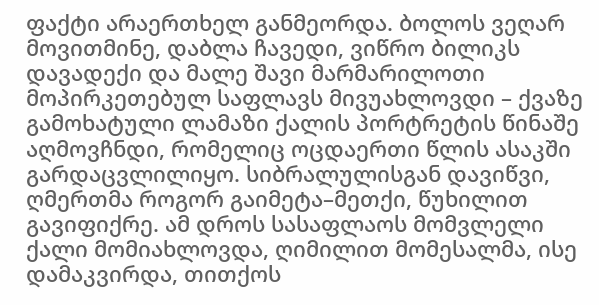ფაქტი არაერთხელ განმეორდა. ბოლოს ვეღარ მოვითმინე, დაბლა ჩავედი, ვიწრო ბილიკს დავადექი და მალე შავი მარმარილოთი მოპირკეთებულ საფლავს მივუახლოვდი – ქვაზე გამოხატული ლამაზი ქალის პორტრეტის წინაშე აღმოვჩნდი, რომელიც ოცდაერთი წლის ასაკში გარდაცვლილიყო. სიბრალულისგან დავიწვი, ღმერთმა როგორ გაიმეტა–მეთქი, წუხილით გავიფიქრე. ამ დროს სასაფლაოს მომვლელი ქალი მომიახლოვდა, ღიმილით მომესალმა, ისე დამაკვირდა, თითქოს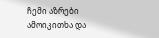ჩემი აზრები ამოიკითხა და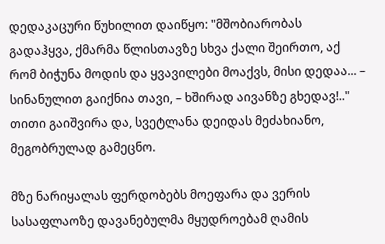დედაკაცური წუხილით დაიწყო: "მშობიარობას გადაჰყვა, ქმარმა წლისთავზე სხვა ქალი შეირთო, აქ რომ ბიჭუნა მოდის და ყვავილები მოაქვს, მისი დედაა... – სინანულით გაიქნია თავი, – ხშირად აივანზე გხედავ!.." თითი გაიშვირა და, სვეტლანა დეიდას მეძახიანო, მეგობრულად გამეცნო.

მზე ნარიყალას ფერდობებს მოეფარა და ვერის სასაფლაოზე დავანებულმა მყუდროებამ ღამის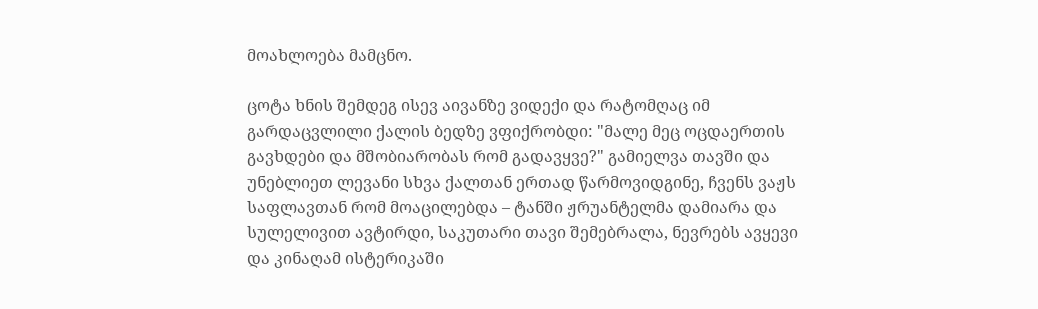მოახლოება მამცნო.

ცოტა ხნის შემდეგ ისევ აივანზე ვიდექი და რატომღაც იმ გარდაცვლილი ქალის ბედზე ვფიქრობდი: "მალე მეც ოცდაერთის გავხდები და მშობიარობას რომ გადავყვე?" გამიელვა თავში და უნებლიეთ ლევანი სხვა ქალთან ერთად წარმოვიდგინე, ჩვენს ვაჟს საფლავთან რომ მოაცილებდა – ტანში ჟრუანტელმა დამიარა და სულელივით ავტირდი, საკუთარი თავი შემებრალა, ნევრებს ავყევი და კინაღამ ისტერიკაში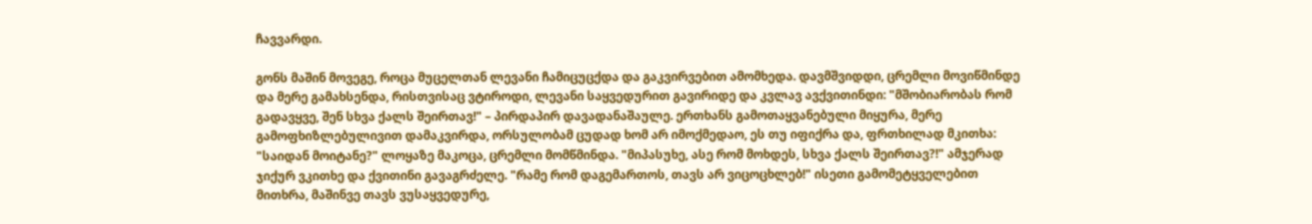ჩავვარდი.

გონს მაშინ მოვეგე, როცა მუცელთან ლევანი ჩამიცუცქდა და გაკვირვებით ამომხედა. დავმშვიდდი, ცრემლი მოვიწმინდე და მერე გამახსენდა, რისთვისაც ვტიროდი, ლევანი საყვედურით გავირიდე და კვლავ ავქვითინდი: "მშობიარობას რომ გადავყვე, შენ სხვა ქალს შეირთავ!" – პირდაპირ დავადანაშაულე. ერთხანს გამოთაყვანებული მიყურა, მერე გამოფხიზლებულივით დამაკვირდა, ორსულობამ ცუდად ხომ არ იმოქმედაო, ეს თუ იფიქრა და, ფრთხილად მკითხა: "საიდან მოიტანე?" ლოყაზე მაკოცა, ცრემლი მომწმინდა. "მიპასუხე, ასე რომ მოხდეს, სხვა ქალს შეირთავ?!" ამჯერად ჯიქურ ვკითხე და ქვითინი გავაგრძელე. "რამე რომ დაგემართოს, თავს არ ვიცოცხლებ!" ისეთი გამომეტყველებით მითხრა, მაშინვე თავს ვუსაყვედურე,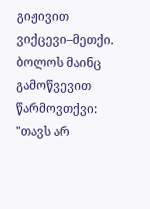გიჟივით ვიქცევი–მეთქი. ბოლოს მაინც გამოწვევით წარმოვთქვი: "თავს არ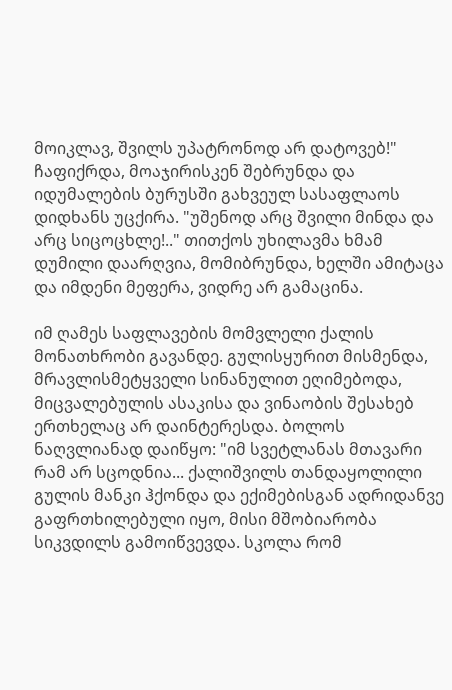მოიკლავ, შვილს უპატრონოდ არ დატოვებ!" ჩაფიქრდა, მოაჯირისკენ შებრუნდა და იდუმალების ბურუსში გახვეულ სასაფლაოს დიდხანს უცქირა. "უშენოდ არც შვილი მინდა და არც სიცოცხლე!.." თითქოს უხილავმა ხმამ დუმილი დაარღვია, მომიბრუნდა, ხელში ამიტაცა და იმდენი მეფერა, ვიდრე არ გამაცინა.

იმ ღამეს საფლავების მომვლელი ქალის მონათხრობი გავანდე. გულისყურით მისმენდა, მრავლისმეტყველი სინანულით ეღიმებოდა, მიცვალებულის ასაკისა და ვინაობის შესახებ ერთხელაც არ დაინტერესდა. ბოლოს ნაღვლიანად დაიწყო: "იმ სვეტლანას მთავარი რამ არ სცოდნია... ქალიშვილს თანდაყოლილი გულის მანკი ჰქონდა და ექიმებისგან ადრიდანვე გაფრთხილებული იყო, მისი მშობიარობა სიკვდილს გამოიწვევდა. სკოლა რომ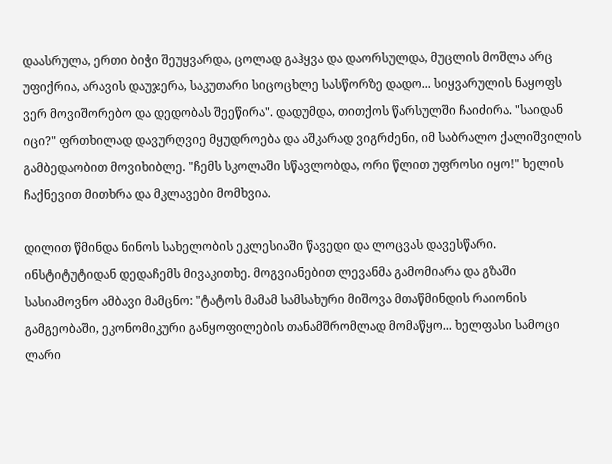დაასრულა, ერთი ბიჭი შეუყვარდა, ცოლად გაჰყვა და დაორსულდა, მუცლის მოშლა არც უფიქრია, არავის დაუჯერა, საკუთარი სიცოცხლე სასწორზე დადო... სიყვარულის ნაყოფს ვერ მოვიშორებო და დედობას შეეწირა". დადუმდა, თითქოს წარსულში ჩაიძირა. "საიდან იცი?" ფრთხილად დავურღვიე მყუდროება და აშკარად ვიგრძენი, იმ საბრალო ქალიშვილის გამბედაობით მოვიხიბლე. "ჩემს სკოლაში სწავლობდა, ორი წლით უფროსი იყო!" ხელის ჩაქნევით მითხრა და მკლავები მომხვია.

დილით წმინდა ნინოს სახელობის ეკლესიაში წავედი და ლოცვას დავესწარი. ინსტიტუტიდან დედაჩემს მივაკითხე. მოგვიანებით ლევანმა გამომიარა და გზაში სასიამოვნო ამბავი მამცნო: "ტატოს მამამ სამსახური მიშოვა მთაწმინდის რაიონის გამგეობაში, ეკონომიკური განყოფილების თანამშრომლად მომაწყო... ხელფასი სამოცი ლარი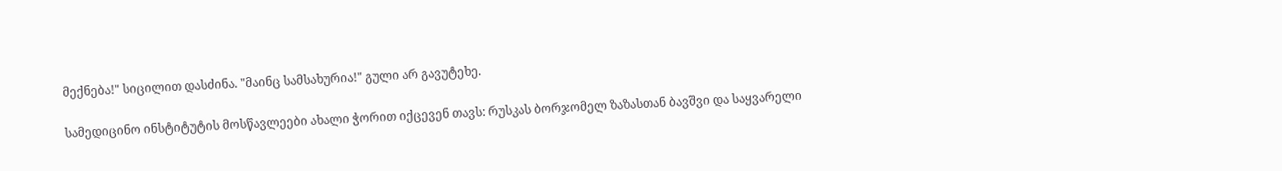მექნება!" სიცილით დასძინა. "მაინც სამსახურია!" გული არ გავუტეხე.

სამედიცინო ინსტიტუტის მოსწავლეები ახალი ჭორით იქცევენ თავს: რუსკას ბორჯომელ ზაზასთან ბავშვი და საყვარელი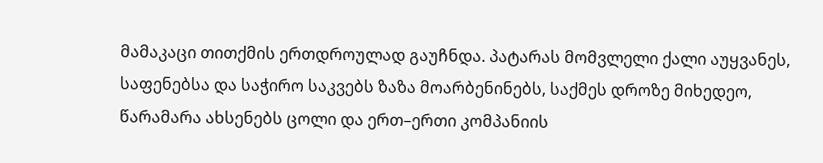მამაკაცი თითქმის ერთდროულად გაუჩნდა. პატარას მომვლელი ქალი აუყვანეს, საფენებსა და საჭირო საკვებს ზაზა მოარბენინებს, საქმეს დროზე მიხედეო, წარამარა ახსენებს ცოლი და ერთ–ერთი კომპანიის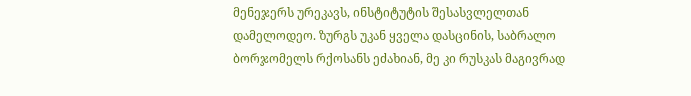მენეჯერს ურეკავს, ინსტიტუტის შესასვლელთან დამელოდეო. ზურგს უკან ყველა დასცინის, საბრალო ბორჯომელს რქოსანს ეძახიან, მე კი რუსკას მაგივრად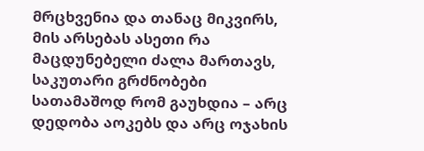მრცხვენია და თანაც მიკვირს, მის არსებას ასეთი რა მაცდუნებელი ძალა მართავს, საკუთარი გრძნობები სათამაშოდ რომ გაუხდია – არც დედობა აოკებს და არც ოჯახის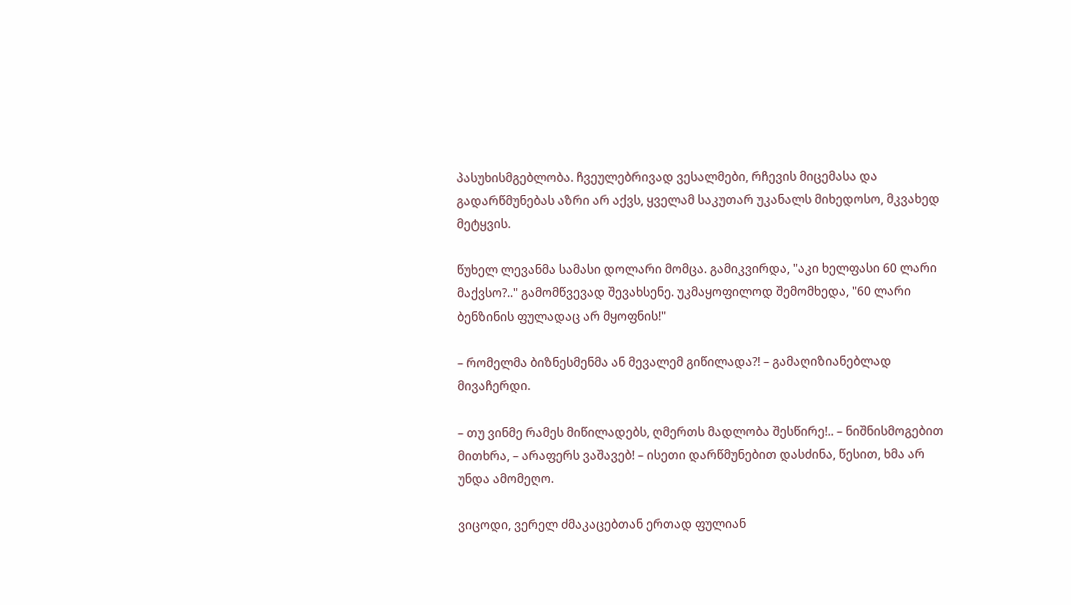პასუხისმგებლობა. ჩვეულებრივად ვესალმები, რჩევის მიცემასა და გადარწმუნებას აზრი არ აქვს, ყველამ საკუთარ უკანალს მიხედოსო, მკვახედ მეტყვის.

წუხელ ლევანმა სამასი დოლარი მომცა. გამიკვირდა, "აკი ხელფასი 60 ლარი მაქვსო?.." გამომწვევად შევახსენე. უკმაყოფილოდ შემომხედა, "60 ლარი ბენზინის ფულადაც არ მყოფნის!"

– რომელმა ბიზნესმენმა ან მევალემ გიწილადა?! – გამაღიზიანებლად მივაჩერდი.

– თუ ვინმე რამეს მიწილადებს, ღმერთს მადლობა შესწირე!.. – ნიშნისმოგებით მითხრა, – არაფერს ვაშავებ! – ისეთი დარწმუნებით დასძინა, წესით, ხმა არ უნდა ამომეღო.

ვიცოდი, ვერელ ძმაკაცებთან ერთად ფულიან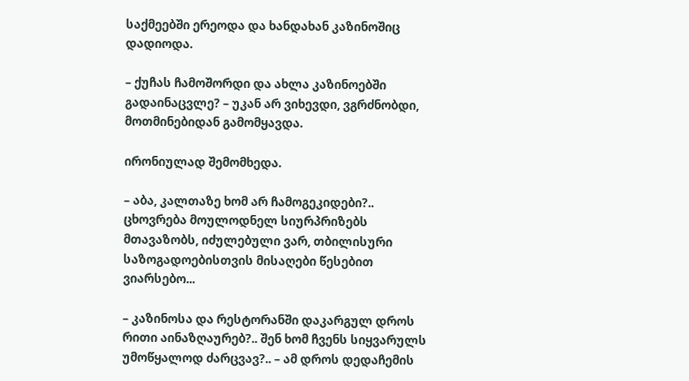საქმეებში ერეოდა და ხანდახან კაზინოშიც დადიოდა.

– ქუჩას ჩამოშორდი და ახლა კაზინოებში გადაინაცვლე? – უკან არ ვიხევდი, ვგრძნობდი, მოთმინებიდან გამომყავდა.

ირონიულად შემომხედა.

– აბა, კალთაზე ხომ არ ჩამოგეკიდები?.. ცხოვრება მოულოდნელ სიურპრიზებს მთავაზობს, იძულებული ვარ, თბილისური საზოგადოებისთვის მისაღები წესებით ვიარსებო...

– კაზინოსა და რესტორანში დაკარგულ დროს რითი აინაზღაურებ?.. შენ ხომ ჩვენს სიყვარულს უმოწყალოდ ძარცვავ?.. – ამ დროს დედაჩემის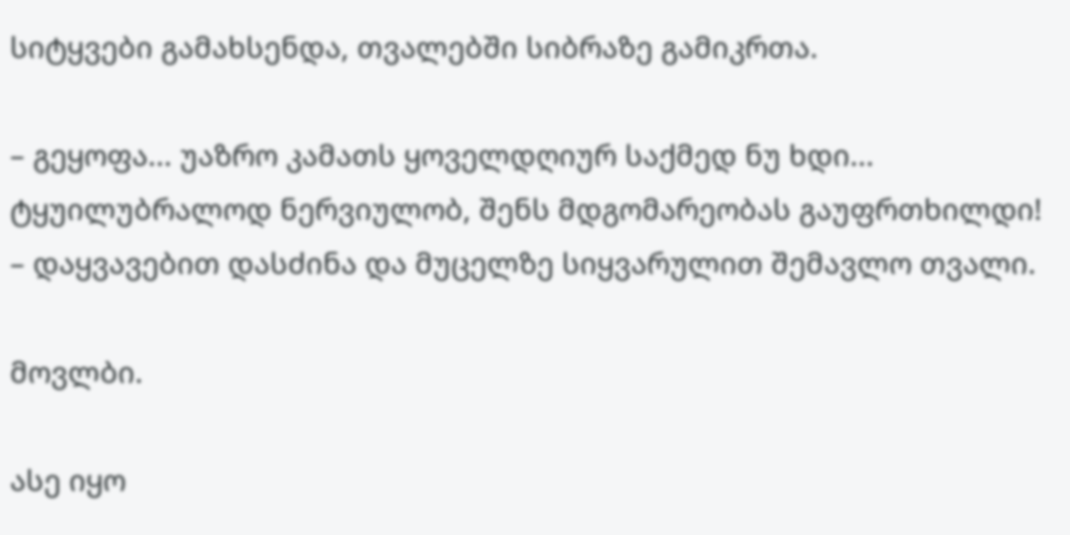სიტყვები გამახსენდა, თვალებში სიბრაზე გამიკრთა.

– გეყოფა... უაზრო კამათს ყოველდღიურ საქმედ ნუ ხდი... ტყუილუბრალოდ ნერვიულობ, შენს მდგომარეობას გაუფრთხილდი! – დაყვავებით დასძინა და მუცელზე სიყვარულით შემავლო თვალი.

მოვლბი.

ასე იყო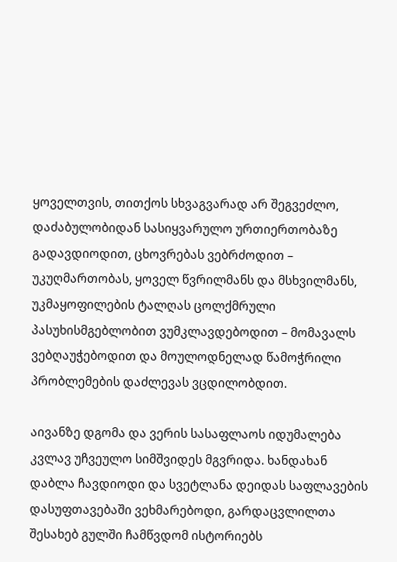ყოველთვის, თითქოს სხვაგვარად არ შეგვეძლო, დაძაბულობიდან სასიყვარულო ურთიერთობაზე გადავდიოდით, ცხოვრებას ვებრძოდით – უკუღმართობას, ყოველ წვრილმანს და მსხვილმანს, უკმაყოფილების ტალღას ცოლქმრული პასუხისმგებლობით ვუმკლავდებოდით – მომავალს ვებღაუჭებოდით და მოულოდნელად წამოჭრილი პრობლემების დაძლევას ვცდილობდით.

აივანზე დგომა და ვერის სასაფლაოს იდუმალება კვლავ უჩვეულო სიმშვიდეს მგვრიდა. ხანდახან დაბლა ჩავდიოდი და სვეტლანა დეიდას საფლავების დასუფთავებაში ვეხმარებოდი, გარდაცვლილთა შესახებ გულში ჩამწვდომ ისტორიებს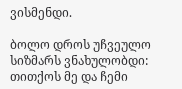ვისმენდი.

ბოლო დროს უჩვეულო სიზმარს ვნახულობდი: თითქოს მე და ჩემი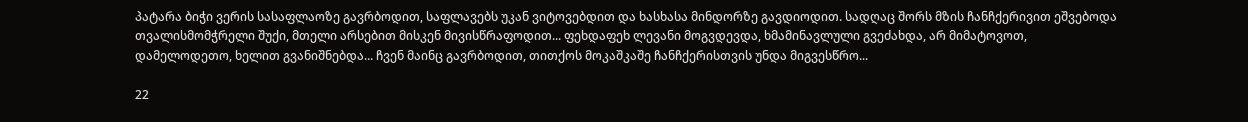პატარა ბიჭი ვერის სასაფლაოზე გავრბოდით, საფლავებს უკან ვიტოვებდით და ხასხასა მინდორზე გავდიოდით. სადღაც შორს მზის ჩანჩქერივით ეშვებოდა თვალისმომჭრელი შუქი, მთელი არსებით მისკენ მივისწრაფოდით... ფეხდაფეხ ლევანი მოგვდევდა, ხმამინავლული გვეძახდა, არ მიმატოვოთ, დამელოდეთო, ხელით გვანიშნებდა... ჩვენ მაინც გავრბოდით, თითქოს მოკაშკაშე ჩანჩქერისთვის უნდა მიგვესწრო...

22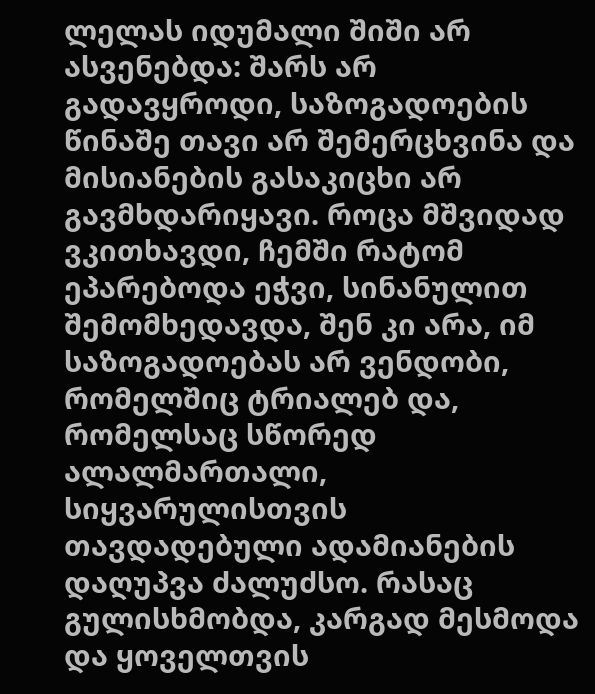ლელას იდუმალი შიში არ ასვენებდა: შარს არ გადავყროდი, საზოგადოების წინაშე თავი არ შემერცხვინა და მისიანების გასაკიცხი არ გავმხდარიყავი. როცა მშვიდად ვკითხავდი, ჩემში რატომ ეპარებოდა ეჭვი, სინანულით შემომხედავდა, შენ კი არა, იმ საზოგადოებას არ ვენდობი, რომელშიც ტრიალებ და, რომელსაც სწორედ ალალმართალი, სიყვარულისთვის თავდადებული ადამიანების დაღუპვა ძალუძსო. რასაც გულისხმობდა, კარგად მესმოდა და ყოველთვის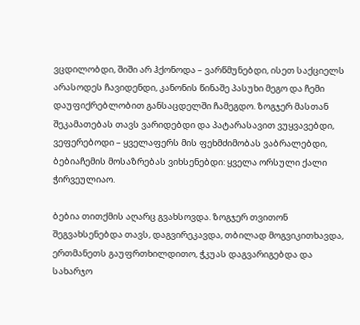ვცდილობდი, შიში არ ჰქონოდა – ვარწმუნებდი, ისეთ საქციელს არასოდეს ჩავიდენდი, კანონის წინაშე პასუხი მეგო და ჩემი დაუფიქრებლობით განსაცდელში ჩამეგდო. ზოგჯერ მასთან შეკამათებას თავს ვარიდებდი და პატარასავით ვუყვავებდი, ვეფერებოდი – ყველაფერს მის ფეხმძიმობას ვაბრალებდი, ბებიაჩემის მოსაზრებას ვიხსენებდი: ყველა ორსული ქალი ჭირვეულიაო.

ბებია თითქმის აღარც გვახსოვდა. ზოგჯერ თვითონ შეგვახსენებდა თავს, დაგვირეკავდა, თბილად მოგვიკითხავდა, ერთმანეთს გაუფრთხილდითო, ჭკუას დაგვარიგებდა და სახარჯო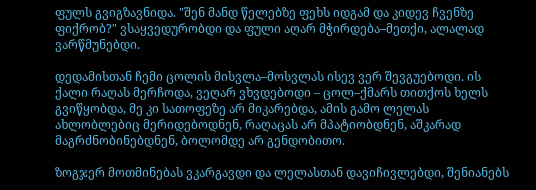ფულს გვიგზავნიდა. "შენ მანდ წელებზე ფეხს იდგამ და კიდევ ჩვენზე ფიქრობ?" ვსაყვედურობდი და ფული აღარ მჭირდება–მეთქი, ალალად ვარწმუნებდი.

დედამისთან ჩემი ცოლის მისვლა–მოსვლას ისევ ვერ შევგუებოდი. ის ქალი რაღას მერჩოდა, ვეღარ ვხვდებოდი – ცოლ–ქმარს თითქოს ხელს გვიწყობდა, მე კი სათოფეზე არ მიკარებდა, ამის გამო ლელას ახლობლებიც მერიდებოდნენ, რაღაცას არ მპატიობდნენ, აშკარად მაგრძნობინებდნენ, ბოლომდე არ გენდობითო.

ზოგჯერ მოთმინებას ვკარგავდი და ლელასთან დავიჩივლებდი, შენიანებს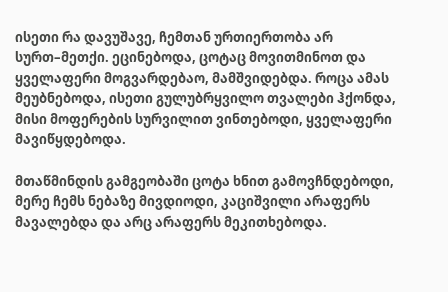ისეთი რა დავუშავე, ჩემთან ურთიერთობა არ სურთ–მეთქი. ეცინებოდა, ცოტაც მოვითმინოთ და ყველაფერი მოგვარდებაო, მამშვიდებდა. როცა ამას მეუბნებოდა, ისეთი გულუბრყვილო თვალები ჰქონდა, მისი მოფერების სურვილით ვინთებოდი, ყველაფერი მავიწყდებოდა.

მთაწმინდის გამგეობაში ცოტა ხნით გამოვჩნდებოდი, მერე ჩემს ნებაზე მივდიოდი, კაციშვილი არაფერს მავალებდა და არც არაფერს მეკითხებოდა.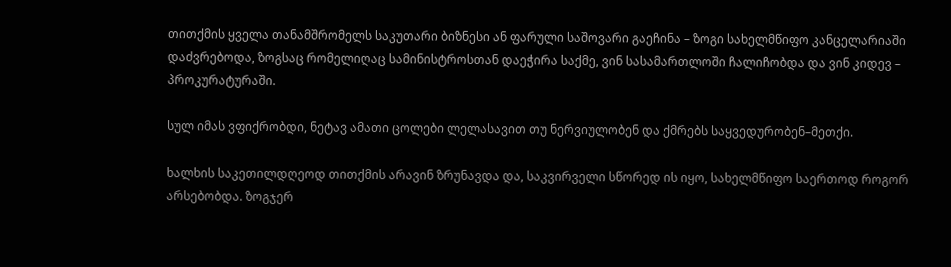თითქმის ყველა თანამშრომელს საკუთარი ბიზნესი ან ფარული საშოვარი გაეჩინა – ზოგი სახელმწიფო კანცელარიაში დაძვრებოდა, ზოგსაც რომელიღაც სამინისტროსთან დაეჭირა საქმე, ვინ სასამართლოში ჩალიჩობდა და ვინ კიდევ – პროკურატურაში.

სულ იმას ვფიქრობდი, ნეტავ ამათი ცოლები ლელასავით თუ ნერვიულობენ და ქმრებს საყვედურობენ–მეთქი.

ხალხის საკეთილდღეოდ თითქმის არავინ ზრუნავდა და, საკვირველი სწორედ ის იყო, სახელმწიფო საერთოდ როგორ არსებობდა. ზოგჯერ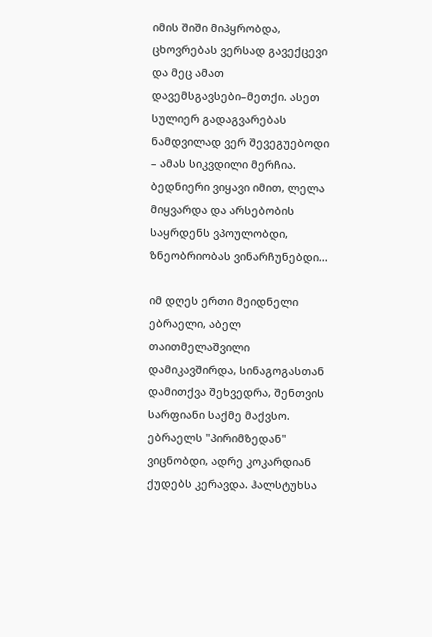იმის შიში მიპყრობდა, ცხოვრებას ვერსად გავექცევი და მეც ამათ დავემსგავსები–მეთქი. ასეთ სულიერ გადაგვარებას ნამდვილად ვერ შევეგუებოდი – ამას სიკვდილი მერჩია. ბედნიერი ვიყავი იმით, ლელა მიყვარდა და არსებობის საყრდენს ვპოულობდი, ზნეობრიობას ვინარჩუნებდი...

იმ დღეს ერთი მეიდნელი ებრაელი, აბელ თაითმელაშვილი დამიკავშირდა, სინაგოგასთან დამითქვა შეხვედრა, შენთვის სარფიანი საქმე მაქვსო. ებრაელს "პირიმზედან" ვიცნობდი, ადრე კოკარდიან ქუდებს კერავდა. ჰალსტუხსა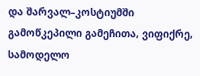და შარვალ–კოსტიუმში გამოწკეპილი გამეჩითა, ვიფიქრე, სამოდელო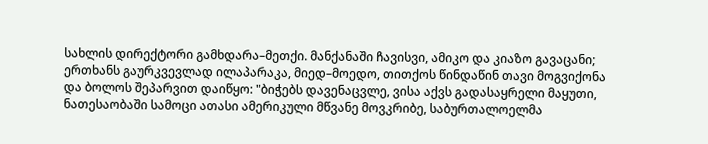სახლის დირექტორი გამხდარა–მეთქი. მანქანაში ჩავისვი, ამიკო და კიაზო გავაცანი; ერთხანს გაურკვევლად ილაპარაკა, მიედ–მოედო, თითქოს წინდაწინ თავი მოგვიქონა და ბოლოს შეპარვით დაიწყო: "ბიჭებს დავენაცვლე, ვისა აქვს გადასაყრელი მაყუთი, ნათესაობაში სამოცი ათასი ამერიკული მწვანე მოვკრიბე, საბურთალოელმა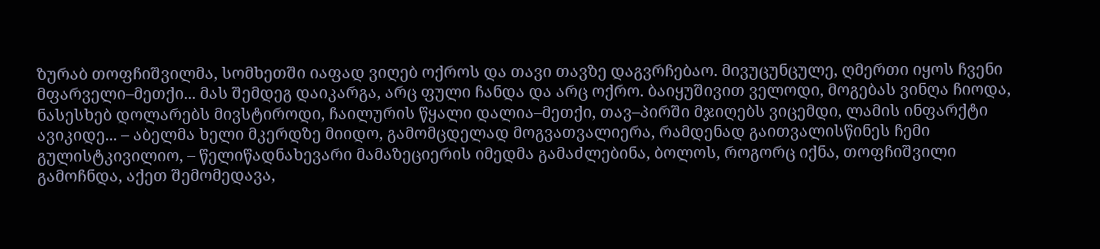ზურაბ თოფჩიშვილმა, სომხეთში იაფად ვიღებ ოქროს და თავი თავზე დაგვრჩებაო. მივუცუნცულე, ღმერთი იყოს ჩვენი მფარველი–მეთქი... მას შემდეგ დაიკარგა, არც ფული ჩანდა და არც ოქრო. ბაიყუშივით ველოდი, მოგებას ვინღა ჩიოდა, ნასესხებ დოლარებს მივსტიროდი, ჩაილურის წყალი დალია–მეთქი, თავ–პირში მჯიღებს ვიცემდი, ლამის ინფარქტი ავიკიდე... – აბელმა ხელი მკერდზე მიიდო, გამომცდელად მოგვათვალიერა, რამდენად გაითვალისწინეს ჩემი გულისტკივილიო, – წელიწადნახევარი მამაზეციერის იმედმა გამაძლებინა, ბოლოს, როგორც იქნა, თოფჩიშვილი გამოჩნდა, აქეთ შემომედავა,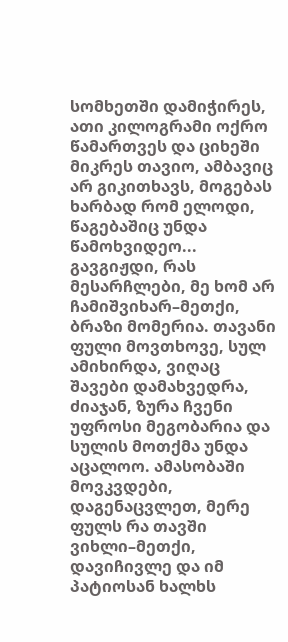სომხეთში დამიჭირეს, ათი კილოგრამი ოქრო წამართვეს და ციხეში მიკრეს თავიო, ამბავიც არ გიკითხავს, მოგებას ხარბად რომ ელოდი, წაგებაშიც უნდა წამოხვიდეო... გავგიჟდი, რას მესარჩლები, მე ხომ არ ჩამიშვიხარ–მეთქი, ბრაზი მომერია. თავანი ფული მოვთხოვე, სულ ამიხირდა, ვიღაც შავები დამახვედრა, ძიაჯან, ზურა ჩვენი უფროსი მეგობარია და სულის მოთქმა უნდა აცალოო. ამასობაში მოვკვდები, დაგენაცვლეთ, მერე ფულს რა თავში ვიხლი–მეთქი, დავიჩივლე და იმ პატიოსან ხალხს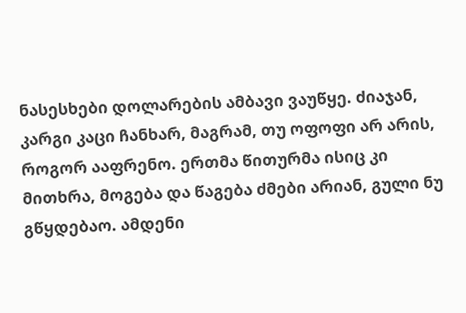ნასესხები დოლარების ამბავი ვაუწყე. ძიაჯან, კარგი კაცი ჩანხარ, მაგრამ, თუ ოფოფი არ არის, როგორ ააფრენო. ერთმა წითურმა ისიც კი მითხრა, მოგება და წაგება ძმები არიან, გული ნუ გწყდებაო. ამდენი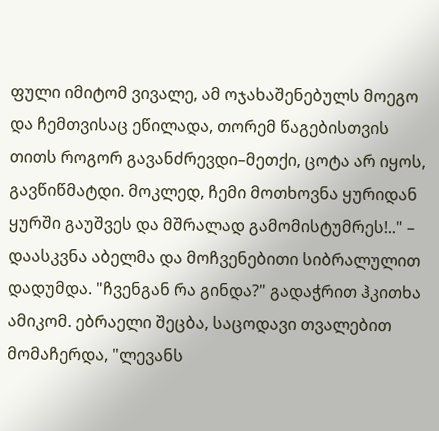ფული იმიტომ ვივალე, ამ ოჯახაშენებულს მოეგო და ჩემთვისაც ეწილადა, თორემ წაგებისთვის თითს როგორ გავანძრევდი–მეთქი, ცოტა არ იყოს, გავწიწმატდი. მოკლედ, ჩემი მოთხოვნა ყურიდან ყურში გაუშვეს და მშრალად გამომისტუმრეს!.." – დაასკვნა აბელმა და მოჩვენებითი სიბრალულით დადუმდა. "ჩვენგან რა გინდა?" გადაჭრით ჰკითხა ამიკომ. ებრაელი შეცბა, საცოდავი თვალებით მომაჩერდა, "ლევანს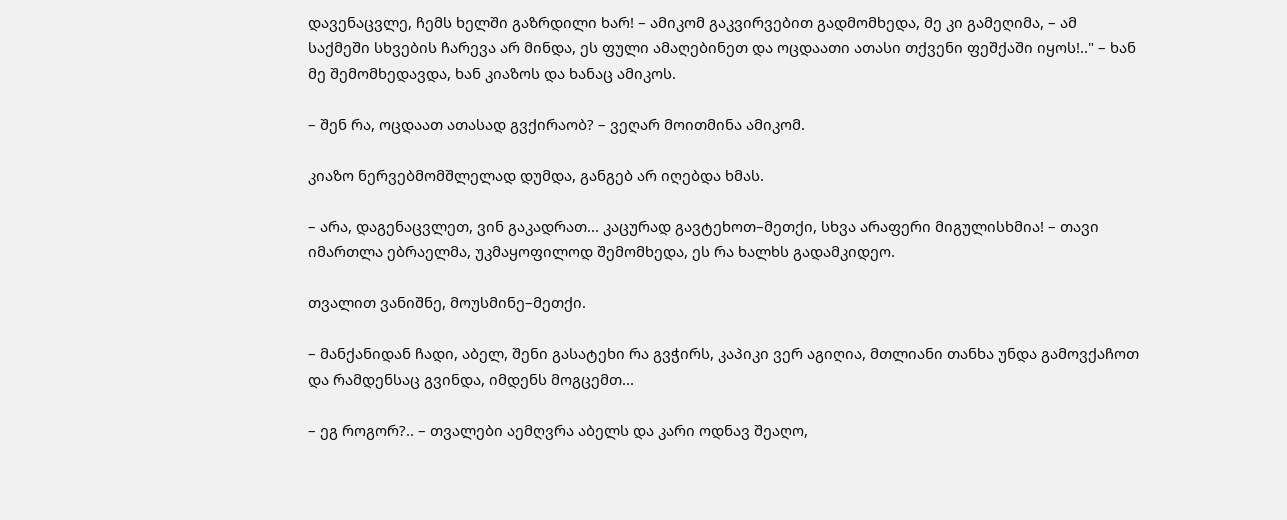დავენაცვლე, ჩემს ხელში გაზრდილი ხარ! – ამიკომ გაკვირვებით გადმომხედა, მე კი გამეღიმა, – ამ საქმეში სხვების ჩარევა არ მინდა, ეს ფული ამაღებინეთ და ოცდაათი ათასი თქვენი ფეშქაში იყოს!.." – ხან მე შემომხედავდა, ხან კიაზოს და ხანაც ამიკოს.

– შენ რა, ოცდაათ ათასად გვქირაობ? – ვეღარ მოითმინა ამიკომ.

კიაზო ნერვებმომშლელად დუმდა, განგებ არ იღებდა ხმას.

– არა, დაგენაცვლეთ, ვინ გაკადრათ... კაცურად გავტეხოთ–მეთქი, სხვა არაფერი მიგულისხმია! – თავი იმართლა ებრაელმა, უკმაყოფილოდ შემომხედა, ეს რა ხალხს გადამკიდეო.

თვალით ვანიშნე, მოუსმინე–მეთქი.

– მანქანიდან ჩადი, აბელ, შენი გასატეხი რა გვჭირს, კაპიკი ვერ აგიღია, მთლიანი თანხა უნდა გამოვქაჩოთ და რამდენსაც გვინდა, იმდენს მოგცემთ...

– ეგ როგორ?.. – თვალები აემღვრა აბელს და კარი ოდნავ შეაღო,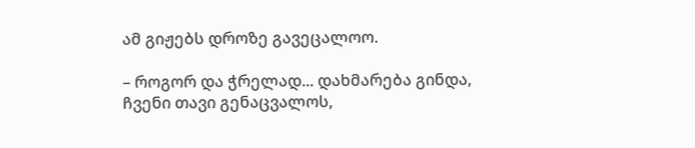ამ გიჟებს დროზე გავეცალოო.

– როგორ და ჭრელად... დახმარება გინდა, ჩვენი თავი გენაცვალოს,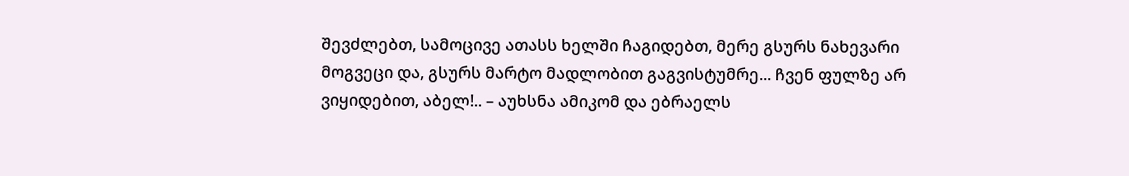შევძლებთ, სამოცივე ათასს ხელში ჩაგიდებთ, მერე გსურს ნახევარი მოგვეცი და, გსურს მარტო მადლობით გაგვისტუმრე... ჩვენ ფულზე არ ვიყიდებით, აბელ!.. – აუხსნა ამიკომ და ებრაელს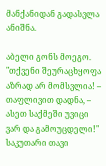მანქანიდან გადასვლა ანიშნა.

აბელი გონს მოეგო. "თქვენი შეურაცხყოფა აზრად არ მომსვლია! – თაფლივით დადნა, – ასეთ საქმეში უვიცი ვარ და გამოუცდელი!" საკუთარი თავი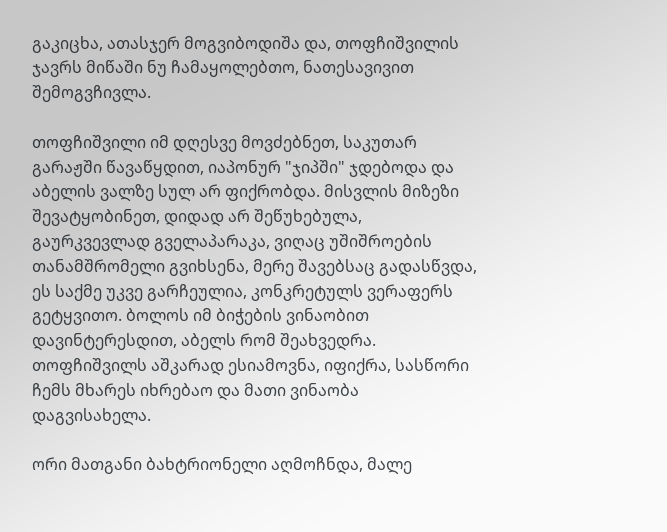გაკიცხა, ათასჯერ მოგვიბოდიშა და, თოფჩიშვილის ჯავრს მიწაში ნუ ჩამაყოლებთო, ნათესავივით შემოგვჩივლა.

თოფჩიშვილი იმ დღესვე მოვძებნეთ, საკუთარ გარაჟში წავაწყდით, იაპონურ "ჯიპში" ჯდებოდა და აბელის ვალზე სულ არ ფიქრობდა. მისვლის მიზეზი შევატყობინეთ, დიდად არ შეწუხებულა, გაურკვევლად გველაპარაკა, ვიღაც უშიშროების თანამშრომელი გვიხსენა, მერე შავებსაც გადასწვდა, ეს საქმე უკვე გარჩეულია, კონკრეტულს ვერაფერს გეტყვითო. ბოლოს იმ ბიჭების ვინაობით დავინტერესდით, აბელს რომ შეახვედრა. თოფჩიშვილს აშკარად ესიამოვნა, იფიქრა, სასწორი ჩემს მხარეს იხრებაო და მათი ვინაობა დაგვისახელა.

ორი მათგანი ბახტრიონელი აღმოჩნდა, მალე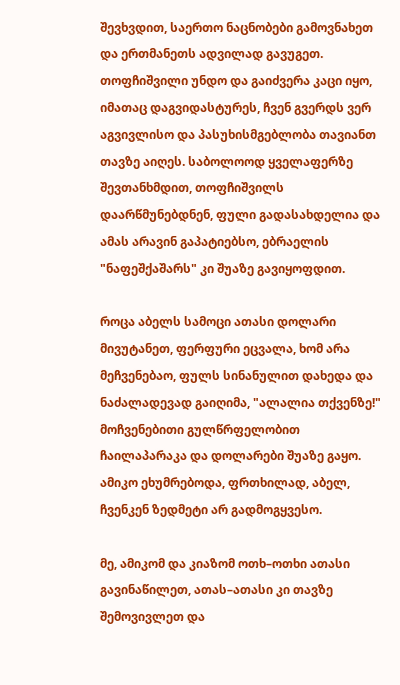შევხვდით, საერთო ნაცნობები გამოვნახეთ და ერთმანეთს ადვილად გავუგეთ. თოფჩიშვილი უნდო და გაიძვერა კაცი იყო, იმათაც დაგვიდასტურეს, ჩვენ გვერდს ვერ აგვივლისო და პასუხისმგებლობა თავიანთ თავზე აიღეს. საბოლოოდ ყველაფერზე შევთანხმდით, თოფჩიშვილს დაარწმუნებდნენ, ფული გადასახდელია და ამას არავინ გაპატიებსო, ებრაელის "ნაფეშქაშარს" კი შუაზე გავიყოფდით.

როცა აბელს სამოცი ათასი დოლარი მივუტანეთ, ფერფური ეცვალა, ხომ არა მეჩვენებაო, ფულს სინანულით დახედა და ნაძალადევად გაიღიმა, "ალალია თქვენზე!" მოჩვენებითი გულწრფელობით ჩაილაპარაკა და დოლარები შუაზე გაყო. ამიკო ეხუმრებოდა, ფრთხილად, აბელ, ჩვენკენ ზედმეტი არ გადმოგყვესო.

მე, ამიკომ და კიაზომ ოთხ–ოთხი ათასი გავინაწილეთ, ათას–ათასი კი თავზე შემოვივლეთ და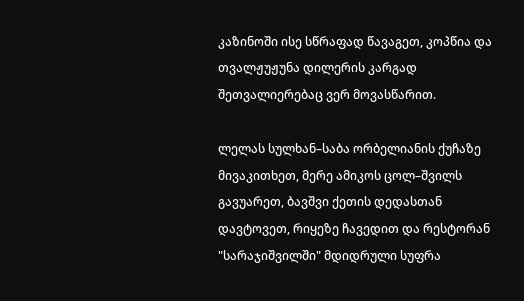კაზინოში ისე სწრაფად წავაგეთ, კოპწია და თვალჟუჟუნა დილერის კარგად შეთვალიერებაც ვერ მოვასწარით.

ლელას სულხან–საბა ორბელიანის ქუჩაზე მივაკითხეთ, მერე ამიკოს ცოლ–შვილს გავუარეთ, ბავშვი ქეთის დედასთან დავტოვეთ, რიყეზე ჩავედით და რესტორან "სარაჯიშვილში" მდიდრული სუფრა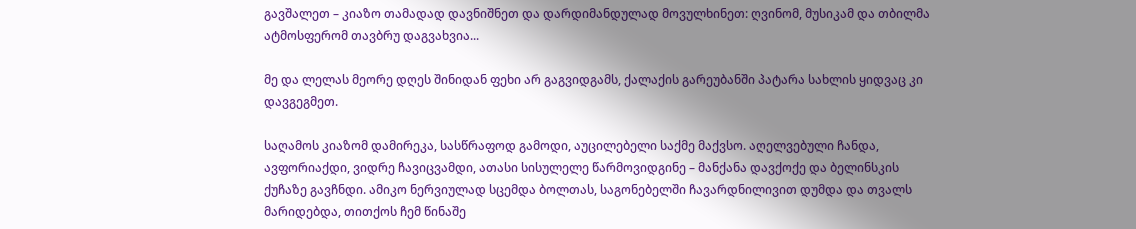გავშალეთ – კიაზო თამადად დავნიშნეთ და დარდიმანდულად მოვულხინეთ: ღვინომ, მუსიკამ და თბილმა ატმოსფერომ თავბრუ დაგვახვია...

მე და ლელას მეორე დღეს შინიდან ფეხი არ გაგვიდგამს, ქალაქის გარეუბანში პატარა სახლის ყიდვაც კი დავგეგმეთ.

საღამოს კიაზომ დამირეკა, სასწრაფოდ გამოდი, აუცილებელი საქმე მაქვსო. აღელვებული ჩანდა, ავფორიაქდი, ვიდრე ჩავიცვამდი, ათასი სისულელე წარმოვიდგინე – მანქანა დავქოქე და ბელინსკის ქუჩაზე გავჩნდი. ამიკო ნერვიულად სცემდა ბოლთას, საგონებელში ჩავარდნილივით დუმდა და თვალს მარიდებდა, თითქოს ჩემ წინაშე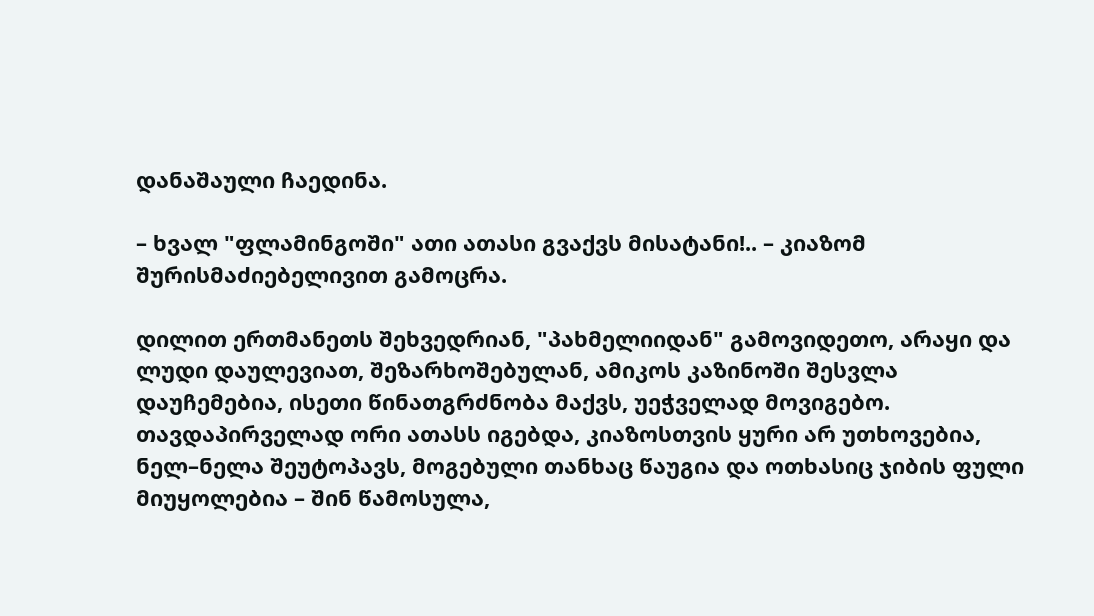დანაშაული ჩაედინა.

– ხვალ "ფლამინგოში" ათი ათასი გვაქვს მისატანი!.. – კიაზომ შურისმაძიებელივით გამოცრა.

დილით ერთმანეთს შეხვედრიან, "პახმელიიდან" გამოვიდეთო, არაყი და ლუდი დაულევიათ, შეზარხოშებულან, ამიკოს კაზინოში შესვლა დაუჩემებია, ისეთი წინათგრძნობა მაქვს, უეჭველად მოვიგებო. თავდაპირველად ორი ათასს იგებდა, კიაზოსთვის ყური არ უთხოვებია, ნელ–ნელა შეუტოპავს, მოგებული თანხაც წაუგია და ოთხასიც ჯიბის ფული მიუყოლებია – შინ წამოსულა,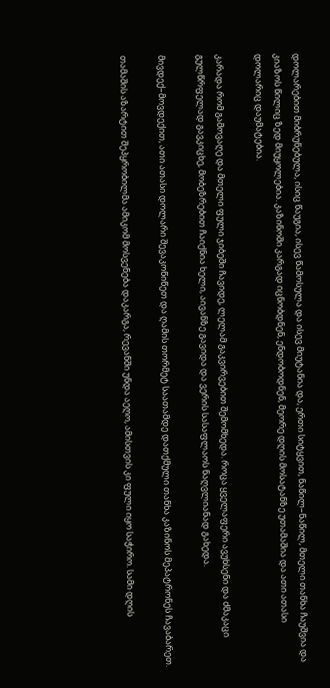დოლარებით მიბრუნებულა, ისიც წაუგია, ისევ წამოსულა და ისევ მიუტანია და, ერთი სიტყვით, ნაწილ–ნაწილ, მთელი თანხა ჩაუშვია და კიაზოს წილიც ზედ მიუყოლებია. კაზინოში კარგად იცნობდნენ, ენდობოდნენ, მეორე დღის მოსატანზე უთამაშია და ათი ათასი დოლარიც დაუმატებია.

კარადა რომ გამოვაღე და მთელი ფული ჯიბეში ჩავიდე, ლელამ გაკვირვებით შემომხედა. როცა ყველაფერი ავუხსენი და ძმაკაცი გულწრფელად გავკიცხე, მობეზრებით ჩაიქნია ხელი, აივანზე გავიდა და ვერის სასაფლაოს ნაღვლიანად გახედა.

მივდექ–მოვდექით, ათი ათასი დოლარი შევაკოწიწეთ და ღამის თორმეტ საათამდე დათქმული თანხა კაზინოს მეპატრონეს ჩავაბარეთ.

თამაშის აზარტით შეპყრობილმა ამიკომ მოსვენება დაკარგა, რევანში უნდა აეღო, ამისთვის კი ფული იყო საჭირო. სამი დღის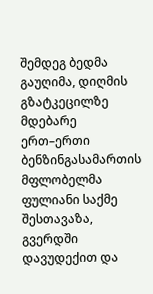შემდეგ ბედმა გაუღიმა, დიღმის გზატკეცილზე მდებარე ერთ–ერთი ბენზინგასამართის მფლობელმა ფულიანი საქმე შესთავაზა, გვერდში დავუდექით და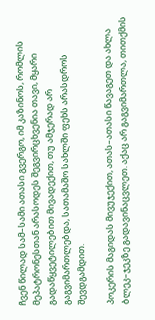ჩვენ წილად სამ–სამი ათასი გვერგო, იმ კაზინოს, რომლის მეპატრონესთან არასოდეს შეგვირცხვენია თავი, მყარი გადაწყვეტილებით მივადექით, თუ ამჯერად არ გაგვიმართლებდა, სათამაშო სახლში ფეხს არასდროს შევდგამდით.

პოკერის მაგიდას მივუჯექით, ათას–ათასი წავაგეთ და ახლა ბლეკ–ჯეკზე გადავინაცვლეთ. აქაც არ გაგვიმართლა, თითქმის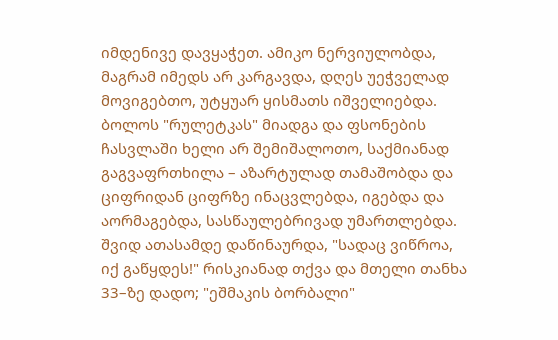იმდენივე დავყაჭეთ. ამიკო ნერვიულობდა, მაგრამ იმედს არ კარგავდა, დღეს უეჭველად მოვიგებთო, უტყუარ ყისმათს იშველიებდა. ბოლოს "რულეტკას" მიადგა და ფსონების ჩასვლაში ხელი არ შემიშალოთო, საქმიანად გაგვაფრთხილა – აზარტულად თამაშობდა და ციფრიდან ციფრზე ინაცვლებდა, იგებდა და აორმაგებდა, სასწაულებრივად უმართლებდა. შვიდ ათასამდე დაწინაურდა, "სადაც ვიწროა, იქ გაწყდეს!" რისკიანად თქვა და მთელი თანხა 33–ზე დადო; "ეშმაკის ბორბალი"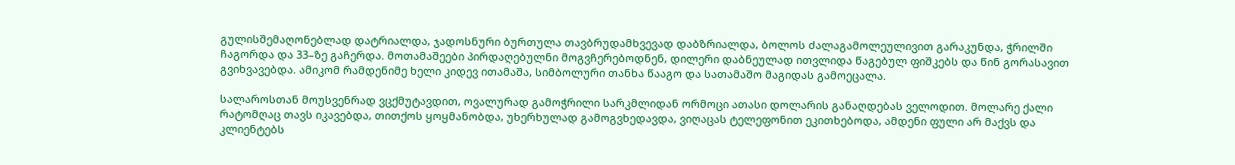გულისშემაღონებლად დატრიალდა, ჯადოსნური ბურთულა თავბრუდამხვევად დაბზრიალდა, ბოლოს ძალაგამოლეულივით გარაკუნდა, ჭრილში ჩაგორდა და 33–ზე გაჩერდა. მოთამაშეები პირდაღებულნი მოგვჩერებოდნენ, დილერი დაბნეულად ითვლიდა წაგებულ ფიშკებს და წინ გორასავით გვიხვავებდა. ამიკომ რამდენიმე ხელი კიდევ ითამაშა, სიმბოლური თანხა წააგო და სათამაშო მაგიდას გამოეცალა.

სალაროსთან მოუსვენრად ვცქმუტავდით, ოვალურად გამოჭრილი სარკმლიდან ორმოცი ათასი დოლარის განაღდებას ველოდით. მოლარე ქალი რატომღაც თავს იკავებდა, თითქოს ყოყმანობდა, უხერხულად გამოგვხედავდა, ვიღაცას ტელეფონით ეკითხებოდა, ამდენი ფული არ მაქვს და კლიენტებს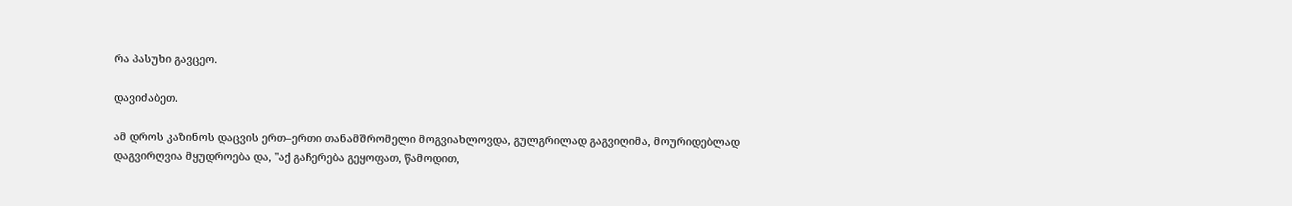რა პასუხი გავცეო.

დავიძაბეთ.

ამ დროს კაზინოს დაცვის ერთ–ერთი თანამშრომელი მოგვიახლოვდა, გულგრილად გაგვიღიმა, მოურიდებლად დაგვირღვია მყუდროება და, "აქ გაჩერება გეყოფათ, წამოდით,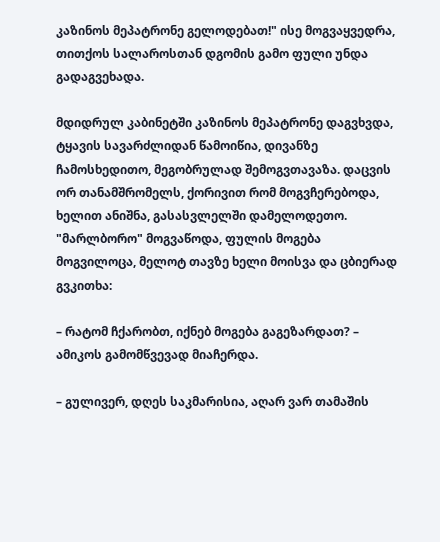კაზინოს მეპატრონე გელოდებათ!" ისე მოგვაყვედრა, თითქოს სალაროსთან დგომის გამო ფული უნდა გადაგვეხადა.

მდიდრულ კაბინეტში კაზინოს მეპატრონე დაგვხვდა, ტყავის სავარძლიდან წამოიწია, დივანზე ჩამოსხედითო, მეგობრულად შემოგვთავაზა. დაცვის ორ თანამშრომელს, ქორივით რომ მოგვჩერებოდა, ხელით ანიშნა, გასასვლელში დამელოდეთო. "მარლბორო" მოგვაწოდა, ფულის მოგება მოგვილოცა, მელოტ თავზე ხელი მოისვა და ცბიერად გვკითხა:

– რატომ ჩქარობთ, იქნებ მოგება გაგეზარდათ? – ამიკოს გამომწვევად მიაჩერდა.

– გულივერ, დღეს საკმარისია, აღარ ვარ თამაშის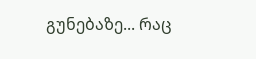გუნებაზე... რაც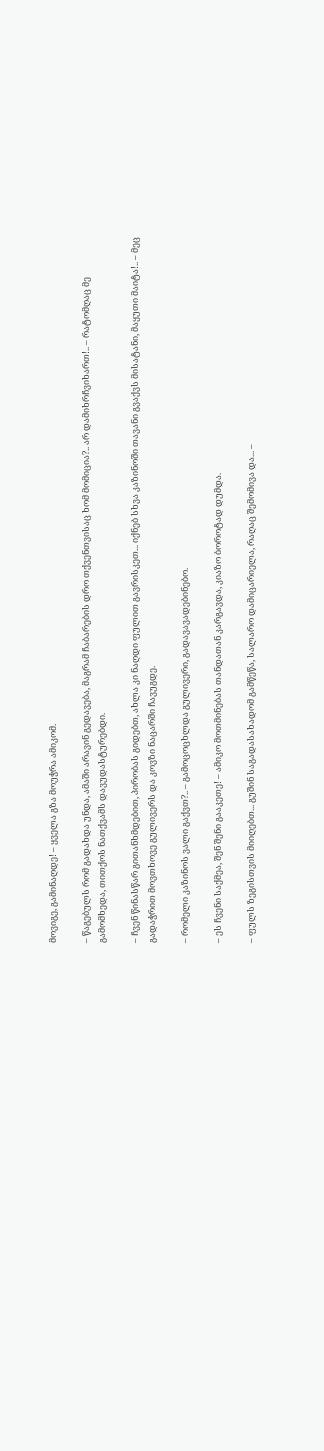მოვიგე, გამინაღდე! – ყველა გზა მოუჭრა ამიკომ.

– წაგებულს რომ გადახდა უნდა, ამაში არავინ გედავება, მაგრამ ჩაბარების დრო თქვენთვისაც ხომ მომიცია?.. არ დამიხრჩვიხართ!.. – რატომღაც მე გამომხედა, თითქოს ნათქვამს დავუდასტურებდი.

– ჩვენ წინასწარ გითანხმდებით, პირობას გიდებთ, ახლა კი ნაღდი ფულით გავრისკეთ... იქნებ სხვა კაზინოში თავანი გვაქვს მისატანი, მაყუთი მაიტა!.. – მეც გადაჭრით მოვთხოვე გულივერს და კოვზი ნაცარში ჩავუგდე.

– რომელი კაზინოს ვალი გაქვთ?.. – გამოცოცხლდა გულივერი, გადავავადებინებო.

– ეს ჩვენი საქმეა, შენ შენი გააკეთე! – ამიკო მოთმინებას თანდათან კარგავდა, კიაზო ბოროტად დუმდა.

– ფულს ზეგისთვის მიიღებთ... გუშინ საგადასახადომ გამწეწა, სალარო დამიცარიელა, რაღაც შემომივა და... –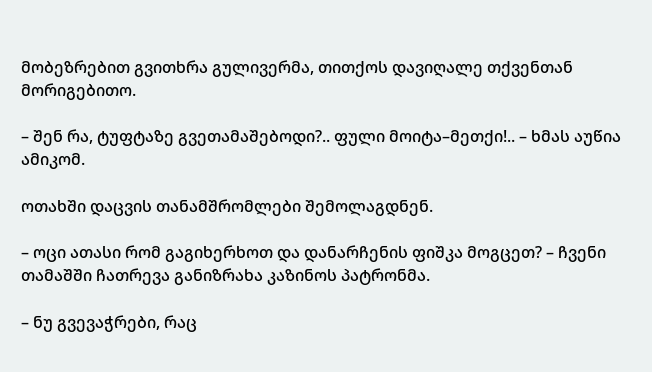მობეზრებით გვითხრა გულივერმა, თითქოს დავიღალე თქვენთან მორიგებითო.

– შენ რა, ტუფტაზე გვეთამაშებოდი?.. ფული მოიტა–მეთქი!.. – ხმას აუწია ამიკომ.

ოთახში დაცვის თანამშრომლები შემოლაგდნენ.

– ოცი ათასი რომ გაგიხერხოთ და დანარჩენის ფიშკა მოგცეთ? – ჩვენი თამაშში ჩათრევა განიზრახა კაზინოს პატრონმა.

– ნუ გვევაჭრები, რაც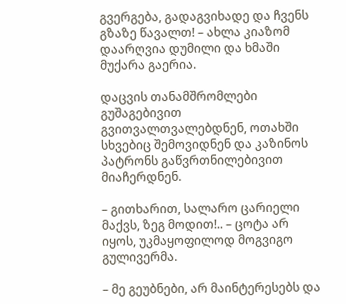გვერგება, გადაგვიხადე და ჩვენს გზაზე წავალთ! – ახლა კიაზომ დაარღვია დუმილი და ხმაში მუქარა გაერია.

დაცვის თანამშრომლები გუშაგებივით გვითვალთვალებდნენ, ოთახში სხვებიც შემოვიდნენ და კაზინოს პატრონს გაწვრთნილებივით მიაჩერდნენ.

– გითხარით, სალარო ცარიელი მაქვს, ზეგ მოდით!.. – ცოტა არ იყოს, უკმაყოფილოდ მოგვიგო გულივერმა.

– მე გეუბნები, არ მაინტერესებს და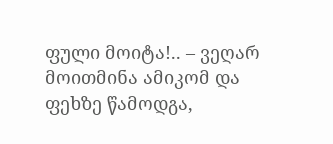ფული მოიტა!.. – ვეღარ მოითმინა ამიკომ და ფეხზე წამოდგა,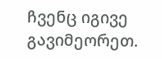ჩვენც იგივე გავიმეორეთ.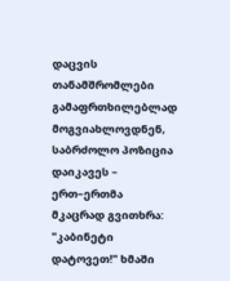დაცვის თანამშრომლები გამაფრთხილებლად მოგვიახლოვდნენ, საბრძოლო პოზიცია დაიკავეს – ერთ–ერთმა მკაცრად გვითხრა: "კაბინეტი დატოვეთ!" ხმაში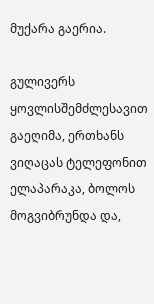მუქარა გაერია.

გულივერს ყოვლისშემძლესავით გაეღიმა, ერთხანს ვიღაცას ტელეფონით ელაპარაკა, ბოლოს მოგვიბრუნდა და,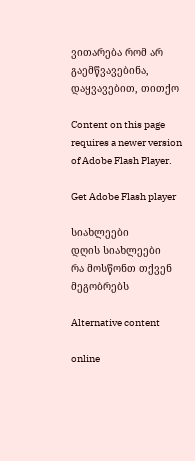ვითარება რომ არ გაემწვავებინა, დაყვავებით, თითქო

Content on this page requires a newer version of Adobe Flash Player.

Get Adobe Flash player

სიახლეები
დღის სიახლეები
რა მოსწონთ თქვენ მეგობრებს

Alternative content

online